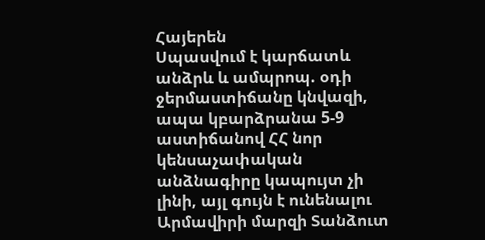Հայերեն
Սպասվում է կարճատև անձրև և ամպրոպ. օդի ջերմաստիճանը կնվազի, ապա կբարձրանա 5-9 աստիճանով ՀՀ նոր կենսաչափական անձնագիրը կապույտ չի լինի, այլ գույն է ունենալու Արմավիրի մարզի Տանձուտ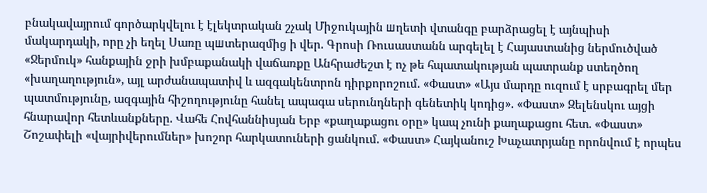բնակավայրում գործարկվելու է էլեկտրական շչակ Միջուկային шղետի վտանգը բարձրացել է այնպիսի մակարդակի, որը չի եղել Սառը պшտերազմից ի վեր. Գրոսի Ռուսաստանն արգելել է Հայաստանից ներմուծված «Ջերմուկ» հանքային ջրի խմբաքանակի վաճառքը Անհրաժեշտ է ոչ թե հպատակության պատրանք ստեղծող «խաղաղություն», այլ արժանապատիվ և ազգակենտրոն դիրքորոշում. «Փաստ» «Այս մարդը ուզում է սրբագրել մեր պատմությունը, ազգային հիշողությունը հանել ապագա սերունդների գենետիկ կոդից». «Փաստ» Զելենսկու այցի հնարավոր հետևանքները. Վահե Հովհաննիսյան Երբ «քաղաքացու օրը» կապ չունի քաղաքացու հետ. «Փաստ» Շոշափելի «վայրիվերումներ» խոշոր հարկատուների ցանկում. «Փաստ» Հայկանուշ Խաչատրյանը որոնվում է որպես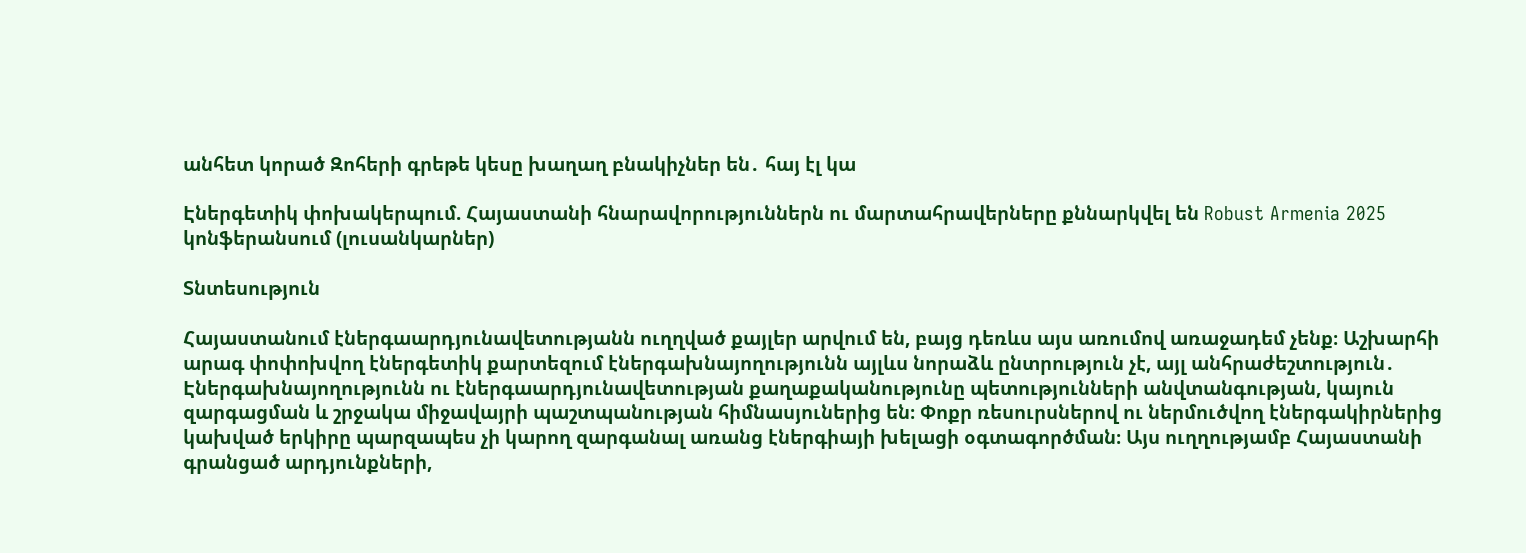անհետ կորած Զոհերի գրեթե կեսը խաղաղ բնակիչներ են․ հայ էլ կա

Էներգետիկ փոխակերպում. Հայաստանի հնարավորություններն ու մարտահրավերները քննարկվել են Robust Armenia 2025 կոնֆերանսում (լուսանկարներ)

Տնտեսություն

Հայաստանում էներգաարդյունավետությանն ուղղված քայլեր արվում են, բայց դեռևս այս առումով առաջադեմ չենք։ Աշխարհի արագ փոփոխվող էներգետիկ քարտեզում էներգախնայողությունն այլևս նորաձև ընտրություն չէ, այլ անհրաժեշտություն․ Էներգախնայողությունն ու էներգաարդյունավետության քաղաքականությունը պետությունների անվտանգության, կայուն զարգացման և շրջակա միջավայրի պաշտպանության հիմնասյուներից են։ Փոքր ռեսուրսներով ու ներմուծվող էներգակիրներից կախված երկիրը պարզապես չի կարող զարգանալ առանց էներգիայի խելացի օգտագործման։ Այս ուղղությամբ Հայաստանի գրանցած արդյունքների,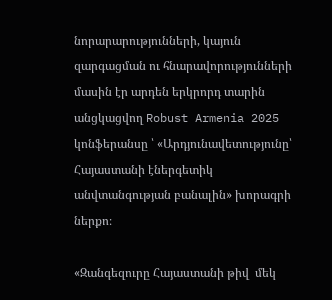նորարարությունների, կայուն զարգացման ու հնարավորությունների մասին էր արդեն երկրորդ տարին անցկացվող Robust Armenia 2025 կոնֆերանսը ՝ «Արդյունավետությունը՝ Հայաստանի էներգետիկ անվտանգության բանալին» խորագրի ներքո։

«Զանգեզուրը Հայաստանի թիվ  մեկ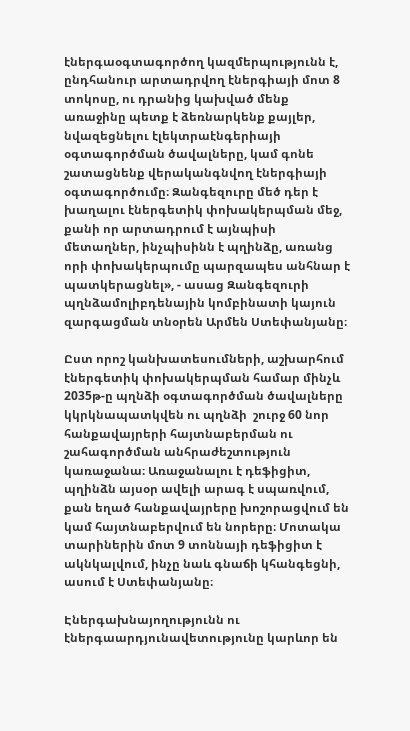էներգաօգտագործող կազմերպությունն է, ընդհանուր արտադրվող էներգիայի մոտ 8 տոկոսը, ու դրանից կախված մենք առաջինը պետք է ձեռնարկենք քայլեր, նվազեցնելու էլեկտրաէնգերիայի օգտագործման ծավալները, կամ գոնե շատացնենք վերականգնվող էներգիայի օգտագործումը։ Զանգեզուրը մեծ դեր է խաղալու էներգետիկ փոխակերպման մեջ, քանի որ արտադրում է այնպիսի մետաղներ, ինչպիսինն է պղինձը, առանց որի փոխակերպումը պարզապես անհնար է պատկերացնել», - ասաց Զանգեզուրի պղնձամոլիբդենային կոմբինատի կայուն զարգացման տնօրեն Արմեն Ստեփանյանը։

Ըստ որոշ կանխատեսումների, աշխարհում էներգետիկ փոխակերպման համար մինչև 2035թ-ը պղնձի օգտագործման ծավալները կկրկնապատկվեն ու պղնձի  շուրջ 60 նոր հանքավայրերի հայտնաբերման ու շահագործման անհրաժեշտություն կառաջանա։ Առաջանալու է դեֆիցիտ, պղինձն այսօր ավելի արագ է սպառվում,  քան եղած հանքավայրերը խոշորացվում են կամ հայտնաբերվում են նորերը։ Մոտակա տարիներին մոտ 9 տոննայի դեֆիցիտ է ակնկալվում, ինչը նաև գնաճի կհանգեցնի, ասում է Ստեփանյանը։

Էներգախնայողությունն ու էներգաարդյունավետությունը կարևոր են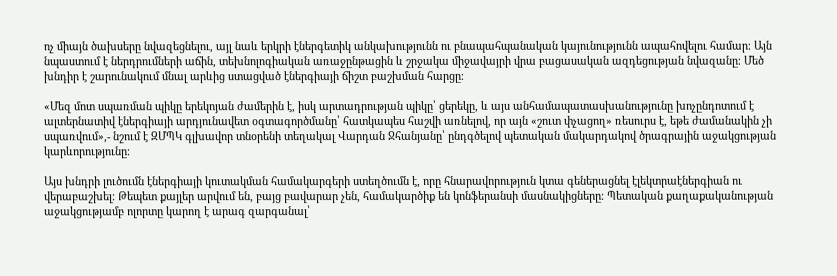ոչ միայն ծախսերը նվազեցնելու, այլ նաև երկրի էներգետիկ անկախությունն ու բնապահպանական կայունությունն ապահովելու համար։ Այն նպաստում է ներդրումների աճին, տեխնոլոգիական առաջընթացին և շրջակա միջավայրի վրա բացասական ազդեցության նվազանը։ Մեծ խնդիր է շարունակում մնալ արևից ստացված էներգիայի ճիշտ բաշխման հարցը։

«Մեզ մոտ սպառման պիկը երեկոյան ժամերին է, իսկ արտադրության պիկը՝ ցերեկը, և այս անհամապատասխանությունը խոչընդոտում է ալտերնատիվ էներգիայի արդյունավետ օգտագործմանը՝ հատկապես հաշվի առնելով, որ այն «շուտ փչացող» ռեսուրս է, եթե ժամանակին չի սպառվում»,- նշում է ԶՄՊԿ գլխավոր տնօրենի տեղակալ Վարդան Ջհանյանը՝ ընդգծելով պետական մակարդակով ծրագրային աջակցության կարևորությունը։

Այս խնդրի լուծումն էներգիայի կուտակման համակարգերի ստեղծումն է, որը հնարավորություն կտա գեներացնել էլեկտրաէներգիան ու վերաբաշխել։ Թեպետ քայլեր արվում են, բայց բավարար չեն, համակարծիք են կոնֆերանսի մասնակիցները։ Պետական քաղաքականության աջակցությամբ ոլորտը կարող է արագ զարգանալ՝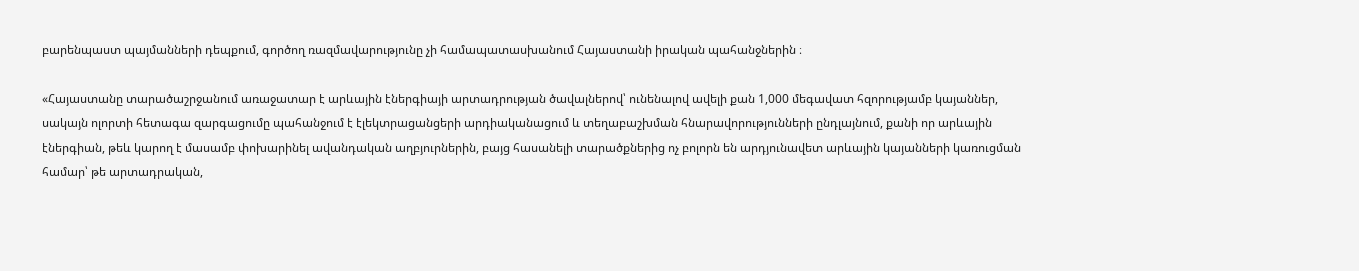բարենպաստ պայմանների դեպքում, գործող ռազմավարությունը չի համապատասխանում Հայաստանի իրական պահանջներին ։

«Հայաստանը տարածաշրջանում առաջատար է արևային էներգիայի արտադրության ծավալներով՝ ունենալով ավելի քան 1,000 մեգավատ հզորությամբ կայաններ, սակայն ոլորտի հետագա զարգացումը պահանջում է էլեկտրացանցերի արդիականացում և տեղաբաշխման հնարավորությունների ընդլայնում, քանի որ արևային էներգիան, թեև կարող է մասամբ փոխարինել ավանդական աղբյուրներին, բայց հասանելի տարածքներից ոչ բոլորն են արդյունավետ արևային կայանների կառուցման համար՝ թե արտադրական,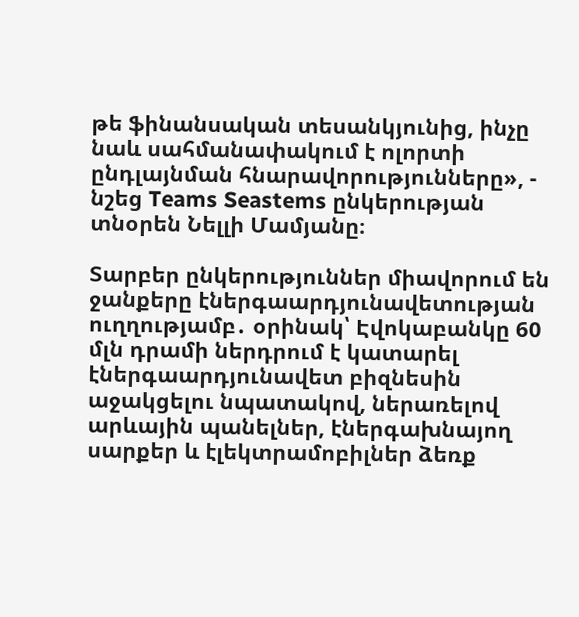թե ֆինանսական տեսանկյունից, ինչը նաև սահմանափակում է ոլորտի ընդլայնման հնարավորությունները», - նշեց Teams Seastems ընկերության տնօրեն Նելլի Մամյանը։

Տարբեր ընկերություններ միավորում են ջանքերը էներգաարդյունավետության ուղղությամբ․ օրինակ՝ Էվոկաբանկը 60 մլն դրամի ներդրում է կատարել էներգաարդյունավետ բիզնեսին աջակցելու նպատակով, ներառելով արևային պանելներ, էներգախնայող սարքեր և էլեկտրամոբիլներ ձեռք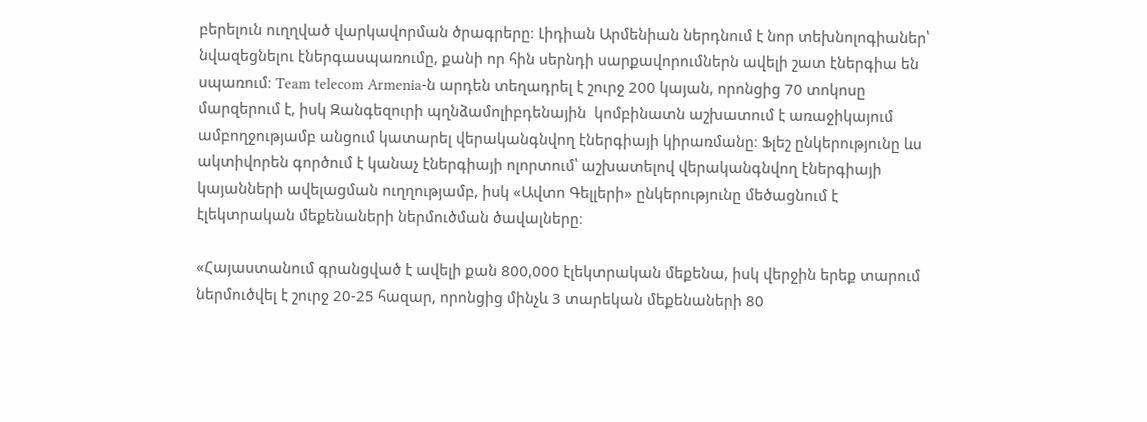բերելուն ուղղված վարկավորման ծրագրերը։ Լիդիան Արմենիան ներդնում է նոր տեխնոլոգիաներ՝ նվազեցնելու էներգասպառումը, քանի որ հին սերնդի սարքավորումներն ավելի շատ էներգիա են սպառում։ Team telecom Armenia-ն արդեն տեղադրել է շուրջ 200 կայան, որոնցից 70 տոկոսը մարզերում է, իսկ Զանգեզուրի պղնձամոլիբդենային  կոմբինատն աշխատում է առաջիկայում ամբողջությամբ անցում կատարել վերականգնվող էներգիայի կիրառմանը։ Ֆլեշ ընկերությունը ևս ակտիվորեն գործում է կանաչ էներգիայի ոլորտում՝ աշխատելով վերականգնվող էներգիայի կայանների ավելացման ուղղությամբ, իսկ «Ավտո Գելլերի» ընկերությունը մեծացնում է էլեկտրական մեքենաների ներմուծման ծավալները։

«Հայաստանում գրանցված է ավելի քան 800,000 էլեկտրական մեքենա, իսկ վերջին երեք տարում ներմուծվել է շուրջ 20-25 հազար, որոնցից մինչև 3 տարեկան մեքենաների 80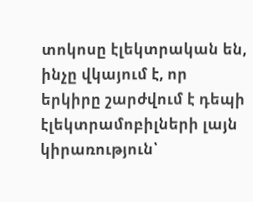տոկոսը էլեկտրական են, ինչը վկայում է, որ երկիրը շարժվում է դեպի էլեկտրամոբիլների լայն կիրառություն՝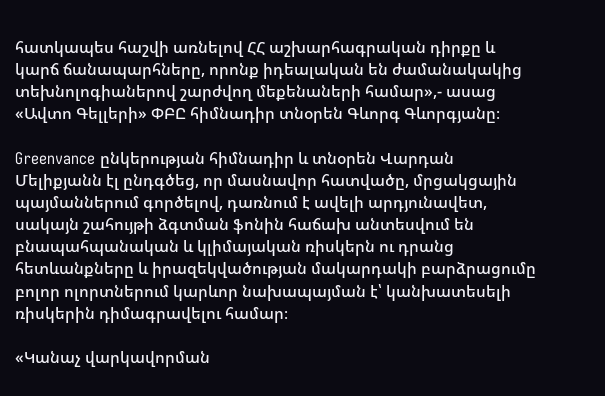հատկապես հաշվի առնելով ՀՀ աշխարհագրական դիրքը և կարճ ճանապարհները, որոնք իդեալական են ժամանակակից տեխնոլոգիաներով շարժվող մեքենաների համար»,- ասաց «Ավտո Գելլերի» ՓԲԸ հիմնադիր տնօրեն Գևորգ Գևորգյանը։

Greenvance ընկերության հիմնադիր և տնօրեն Վարդան Մելիքյանն էլ ընդգծեց, որ մասնավոր հատվածը, մրցակցային պայմաններում գործելով, դառնում է ավելի արդյունավետ, սակայն շահույթի ձգտման ֆոնին հաճախ անտեսվում են բնապահպանական և կլիմայական ռիսկերն ու դրանց հետևանքները և իրազեկվածության մակարդակի բարձրացումը բոլոր ոլորտներում կարևոր նախապայման է՝ կանխատեսելի ռիսկերին դիմագրավելու համար։

«Կանաչ վարկավորման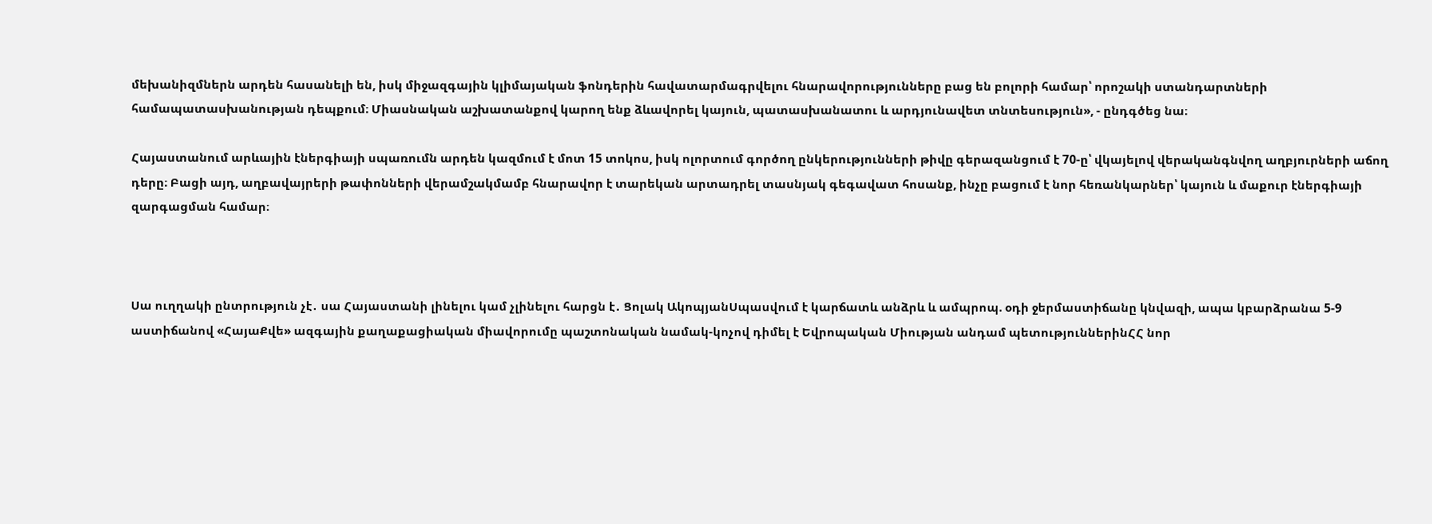մեխանիզմներն արդեն հասանելի են, իսկ միջազգային կլիմայական ֆոնդերին հավատարմագրվելու հնարավորությունները բաց են բոլորի համար՝ որոշակի ստանդարտների համապատասխանության դեպքում։ Միասնական աշխատանքով կարող ենք ձևավորել կայուն, պատասխանատու և արդյունավետ տնտեսություն», - ընդգծեց նա։

Հայաստանում արևային էներգիայի սպառումն արդեն կազմում է մոտ 15 տոկոս, իսկ ոլորտում գործող ընկերությունների թիվը գերազանցում է 70-ը՝ վկայելով վերականգնվող աղբյուրների աճող դերը։ Բացի այդ, աղբավայրերի թափոնների վերամշակմամբ հնարավոր է տարեկան արտադրել տասնյակ գեգավատ հոսանք, ինչը բացում է նոր հեռանկարներ՝ կայուն և մաքուր էներգիայի զարգացման համար։



Սա ուղղակի ընտրություն չէ․ սա Հայաստանի լինելու կամ չլինելու հարցն է․ Ցոլակ ԱկոպյանՍպասվում է կարճատև անձրև և ամպրոպ. օդի ջերմաստիճանը կնվազի, ապա կբարձրանա 5-9 աստիճանով «ՀայաՔվե» ազգային քաղաքացիական միավորումը պաշտոնական նամակ-կոչով դիմել է Եվրոպական Միության անդամ պետություններինՀՀ նոր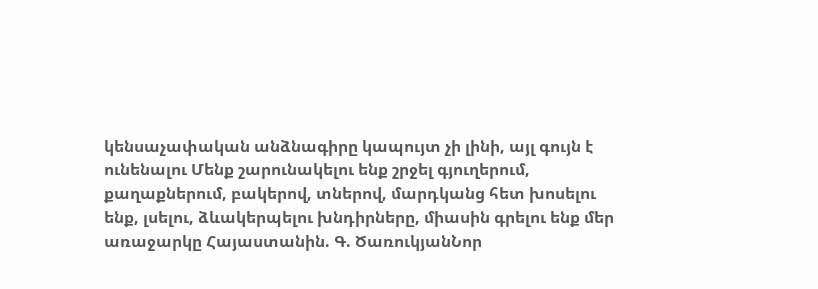կենսաչափական անձնագիրը կապույտ չի լինի, այլ գույն է ունենալու Մենք շարունակելու ենք շրջել գյուղերում, քաղաքներում, բակերով, տներով, մարդկանց հետ խոսելու ենք, լսելու, ձևակերպելու խնդիրները, միասին գրելու ենք մեր առաջարկը Հայաստանին. Գ. ԾառուկյանՆոր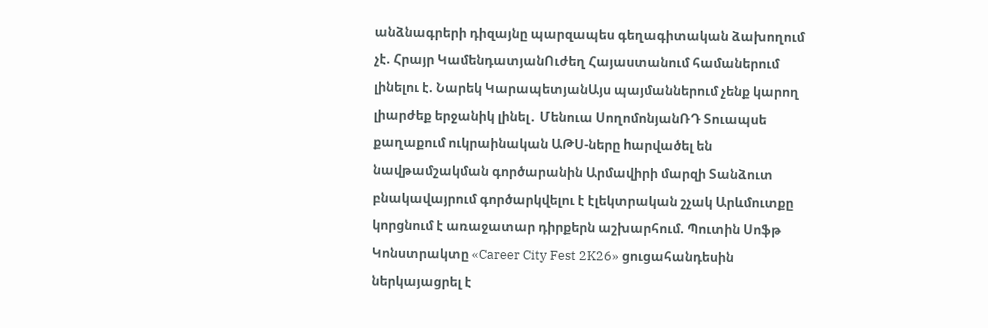անձնագրերի դիզայնը պարզապես գեղագիտական ձախողում չէ. Հրայր ԿամենդատյանՈւժեղ Հայաստանում համաներում լինելու է. Նարեկ ԿարապետյանԱյս պայմաններում չենք կարող լիարժեք երջանիկ լինել․ Մենուա ՍողոմոնյանՌԴ Տուապսե քաղաքում ուկրաինական ԱԹՍ-ները hարվածել են նավթամշակման գործարանին Արմավիրի մարզի Տանձուտ բնակավայրում գործարկվելու է էլեկտրական շչակ Արևմուտքը կորցնում է առաջատար դիրքերն աշխարհում. Պուտին Սոֆթ Կոնստրակտը «Career City Fest 2K26» ցուցահանդեսին ներկայացրել է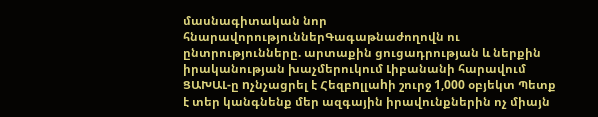մասնագիտական նոր հնարավորություններԳագաթնաժողովն ու ընտրությունները. արտաքին ցուցադրության և ներքին իրականության խաչմերուկում Լիբանանի հարավում ՑԱԽԱԼ-ը nչնչացրել է Հեզբnլլաhի շուրջ 1,000 օբյեկտ Պետք է տեր կանգնենք մեր ազգային իրավունքներին ոչ միայն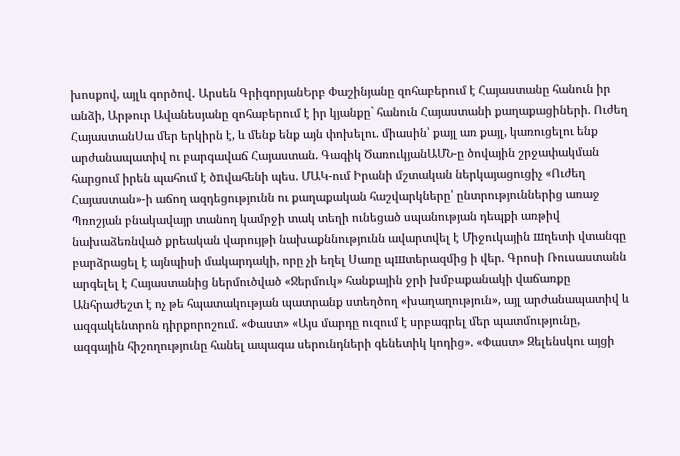խոսքով, այլև գործով․ Արսեն ԳրիգորյանԵրբ Փաշինյանը զոհաբերում է Հայաստանը հանուն իր անձի, Արթուր Ավանեսյանը զոհաբերում է իր կյանքը` հանուն Հայաստանի քաղաքացիների. Ուժեղ ՀայաստանՍա մեր երկիրն է, և մենք ենք այն փոխելու. միասին՝ քայլ առ քայլ, կառուցելու ենք արժանապատիվ ու բարգավաճ Հայաստան. Գագիկ ԾառուկյանԱՄՆ-ը ծովային շրջափակման հարցում իրեն պահում է ծnվահենի պես. ՄԱԿ-ում Իրանի մշտական ներկայացուցիչ «Ուժեղ Հայաստան»-ի աճող ազդեցությունն ու քաղաքական հաշվարկները՝ ընտրություններից առաջ Պռոշյան բնակավայր տանող կամրջի տակ տեղի ունեցած սպանության դեպքի առթիվ նախաձեռնված քրեական վարույթի նախաքննությունն ավարտվել է Միջուկային шղետի վտանգը բարձրացել է այնպիսի մակարդակի, որը չի եղել Սառը պшտերազմից ի վեր. Գրոսի Ռուսաստանն արգելել է Հայաստանից ներմուծված «Ջերմուկ» հանքային ջրի խմբաքանակի վաճառքը Անհրաժեշտ է ոչ թե հպատակության պատրանք ստեղծող «խաղաղություն», այլ արժանապատիվ և ազգակենտրոն դիրքորոշում. «Փաստ» «Այս մարդը ուզում է սրբագրել մեր պատմությունը, ազգային հիշողությունը հանել ապագա սերունդների գենետիկ կոդից». «Փաստ» Զելենսկու այցի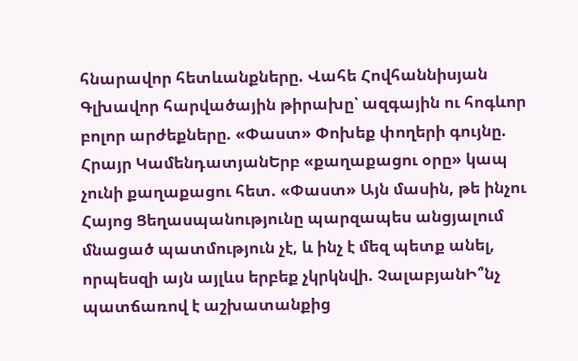հնարավոր հետևանքները. Վահե Հովհաննիսյան Գլխավոր հարվածային թիրախը՝ ազգային ու հոգևոր բոլոր արժեքները. «Փաստ» Փոխեք փողերի գույնը. Հրայր ԿամենդատյանԵրբ «քաղաքացու օրը» կապ չունի քաղաքացու հետ. «Փաստ» Այն մասին, թե ինչու Հայոց Ցեղասպանությունը պարզապես անցյալում մնացած պատմություն չէ, և ինչ է մեզ պետք անել, որպեսզի այն այլևս երբեք չկրկնվի. ՉալաբյանԻ՞նչ պատճառով է աշխատանքից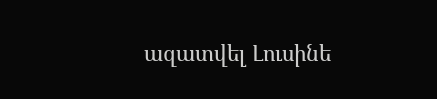ազատվել Լուսինե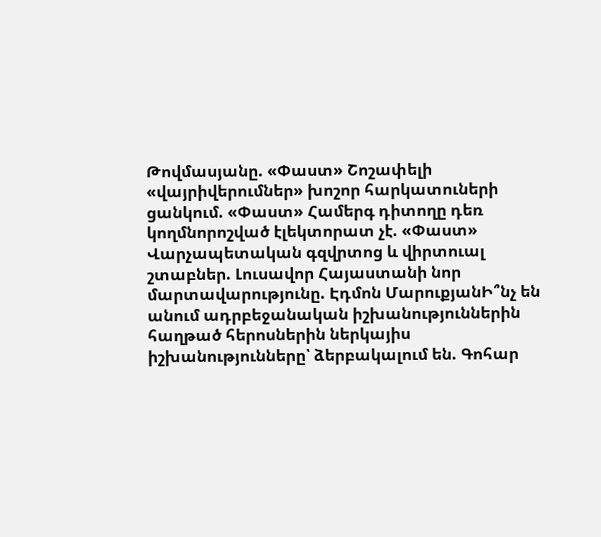Թովմասյանը. «Փաստ» Շոշափելի «վայրիվերումներ» խոշոր հարկատուների ցանկում. «Փաստ» Համերգ դիտողը դեռ կողմնորոշված էլեկտորատ չէ. «Փաստ» Վարչապետական գզվրտոց և վիրտուալ շտաբներ. Լուսավոր Հայաստանի նոր մարտավարությունը. Էդմոն ՄարուքյանԻ՞նչ են անում ադրբեջանական իշխանություններին հաղթած հերոսներին ներկայիս իշխանությունները՝ ձերբակալում են. Գոհար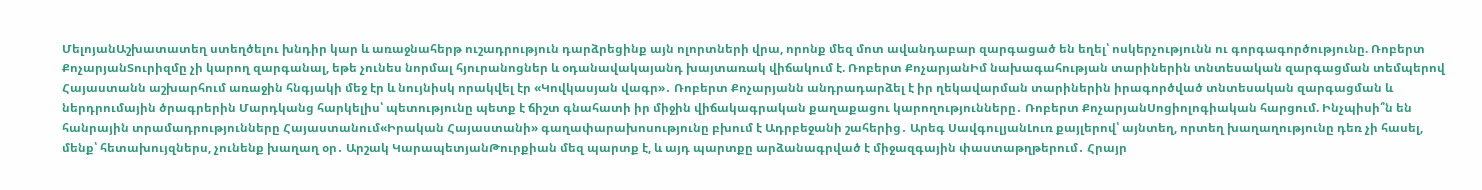ՄելոյանԱշխատատեղ ստեղծելու խնդիր կար և առաջնահերթ ուշադրություն դարձրեցինք այն ոլորտների վրա, որոնք մեզ մոտ ավանդաբար զարգացած են եղել՝ ոսկերչությունն ու գորգագործությունը. Ռոբերտ ՔոչարյանՏուրիզմը չի կարող զարգանալ, եթե չունես նորմալ հյուրանոցներ և օդանավակայանդ խայտառակ վիճակում է. Ռոբերտ ՔոչարյանԻմ նախագահության տարիներին տնտեսական զարգացման տեմպերով Հայաստանն աշխարհում առաջին հնգյակի մեջ էր և նույնիսկ որակվել էր «Կովկասյան վագր»․ Ռոբերտ Քոչարյանն անդրադարձել է իր ղեկավարման տարիներին իրագործված տնտեսական զարգացման և ներդրումային ծրագրերին Մարդկանց հարկելիս՝ պետությունը պետք է ճիշտ գնահատի իր միջին վիճակագրական քաղաքացու կարողությունները․ Ռոբերտ ՔոչարյանՍոցիոլոգիական հարցում. Ինչպիսի՞ն են հանրային տրամադրությունները Հայաստանում«Իրական Հայաստանի» գաղափարախոսությունը բխում է Ադրբեջանի շահերից․ Արեգ ՍավգուլյանԼուռ քայլերով՝ այնտեղ, որտեղ խաղաղությունը դեռ չի հասել, մենք՝ հետախույզներս, չունենք խաղաղ օր․ Արշակ ԿարապետյանԹուրքիան մեզ պարտք է, և այդ պարտքը արձանագրված է միջազգային փաստաթղթերում․ Հրայր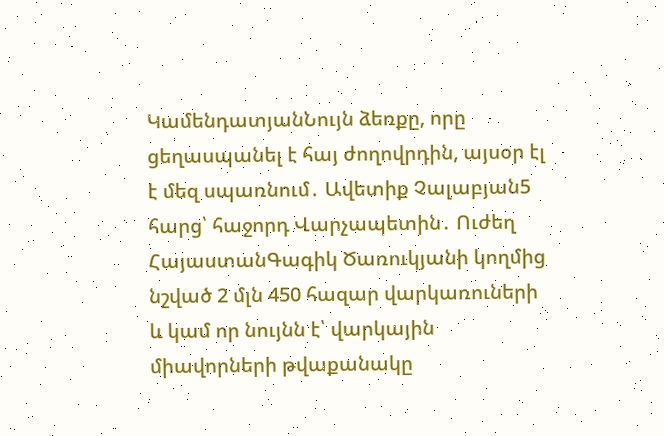ԿամենդատյանՆույն ձեռքը, որը ցեղասպանել է հայ ժողովրդին, այսօր էլ է մեզ սպառնում․ Ավետիք Չալաբյան5 հարց՝ հաջորդ Վարչապետին․ Ուժեղ ՀայաստանԳագիկ Ծառուկյանի կողմից նշված 2 մլն 450 հազար վարկառուների և կամ որ նույնն է՝ վարկային միավորների թվաքանակը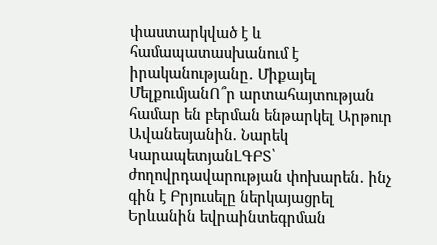փաստարկված է և համապատասխանում է իրականությանը․ Միքայել ՄելքումյանՈ՞ր արտահայտության համար են բերման ենթարկել Արթուր Ավանեսյանին. Նարեկ ԿարապետյանԼԳԲՏ՝ ժողովրդավարության փոխարեն․ ինչ գին է Բրյուսելը ներկայացրել Երևանին եվրաինտեգրման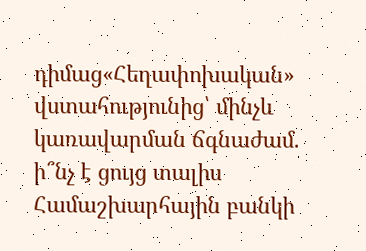դիմաց«Հեղափոխական» վստահությունից՝ մինչև կառավարման ճգնաժամ. ի՞նչ է ցույց տալիս Համաշխարհային բանկի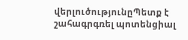վերլուծությունըՊետք է շահագրգռել պոտենցիալ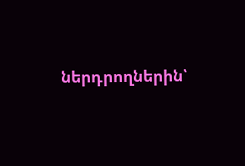ներդրողներին՝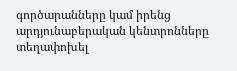գործարանները կամ իրենց արդյունաբերական կենտրոնները տեղափոխել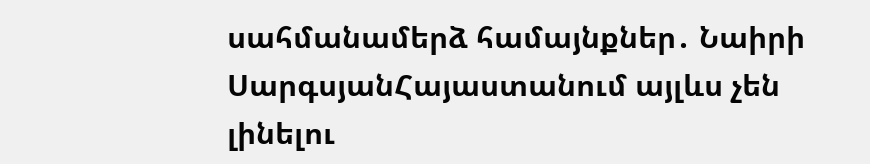սահմանամերձ համայնքներ․ Նաիրի ՍարգսյանՀայաստանում այլևս չեն լինելու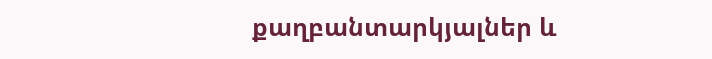քաղբանտարկյալներ և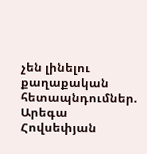չեն լինելու քաղաքական հետապնդումներ. Արեգա Հովսեփյան